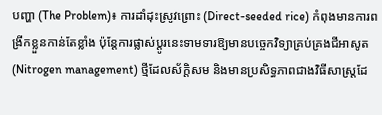បញ្ហា (The Problem)៖ ការដាំដុះស្រូវព្រោះ (Direct-seeded rice) កំពុងមានការពង្រីកខ្លួនកាន់តែខ្លាំង ប៉ុន្តែការផ្លាស់ប្តូរនេះទាមទារឱ្យមានបច្ចេកវិទ្យាគ្រប់គ្រងជីអាសូត (Nitrogen management) ថ្មីដែលស័ក្តិសម និងមានប្រសិទ្ធភាពជាងវិធីសាស្ត្រដែ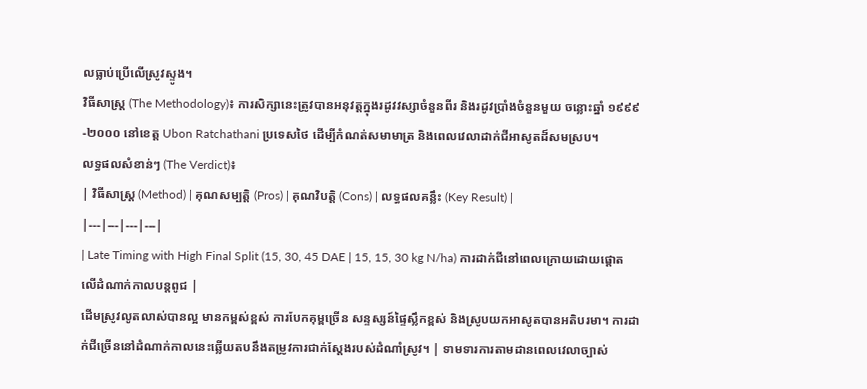លធ្លាប់ប្រើលើស្រូវស្ទូង។
វិធីសាស្ត្រ (The Methodology)៖ ការសិក្សានេះត្រូវបានអនុវត្តក្នុងរដូវវស្សាចំនួនពីរ និងរដូវប្រាំងចំនួនមួយ ចន្លោះឆ្នាំ ១៩៩៩-២០០០ នៅខេត្ត Ubon Ratchathani ប្រទេសថៃ ដើម្បីកំណត់សមាមាត្រ និងពេលវេលាដាក់ជីអាសូតដ៏សមស្រប។
លទ្ធផលសំខាន់ៗ (The Verdict)៖
| វិធីសាស្ត្រ (Method) | គុណសម្បត្តិ (Pros) | គុណវិបត្តិ (Cons) | លទ្ធផលគន្លឹះ (Key Result) |
|---|---|---|---|
| Late Timing with High Final Split (15, 30, 45 DAE | 15, 15, 30 kg N/ha) ការដាក់ជីនៅពេលក្រោយដោយផ្តោតលើដំណាក់កាលបន្តពូជ |
ដើមស្រូវលូតលាស់បានល្អ មានកម្ពស់ខ្ពស់ ការបែកគុម្ពច្រើន សន្ទស្សន៍ផ្ទៃស្លឹកខ្ពស់ និងស្រូបយកអាសូតបានអតិបរមា។ ការដាក់ជីច្រើននៅដំណាក់កាលនេះឆ្លើយតបនឹងតម្រូវការជាក់ស្តែងរបស់ដំណាំស្រូវ។ | ទាមទារការតាមដានពេលវេលាច្បាស់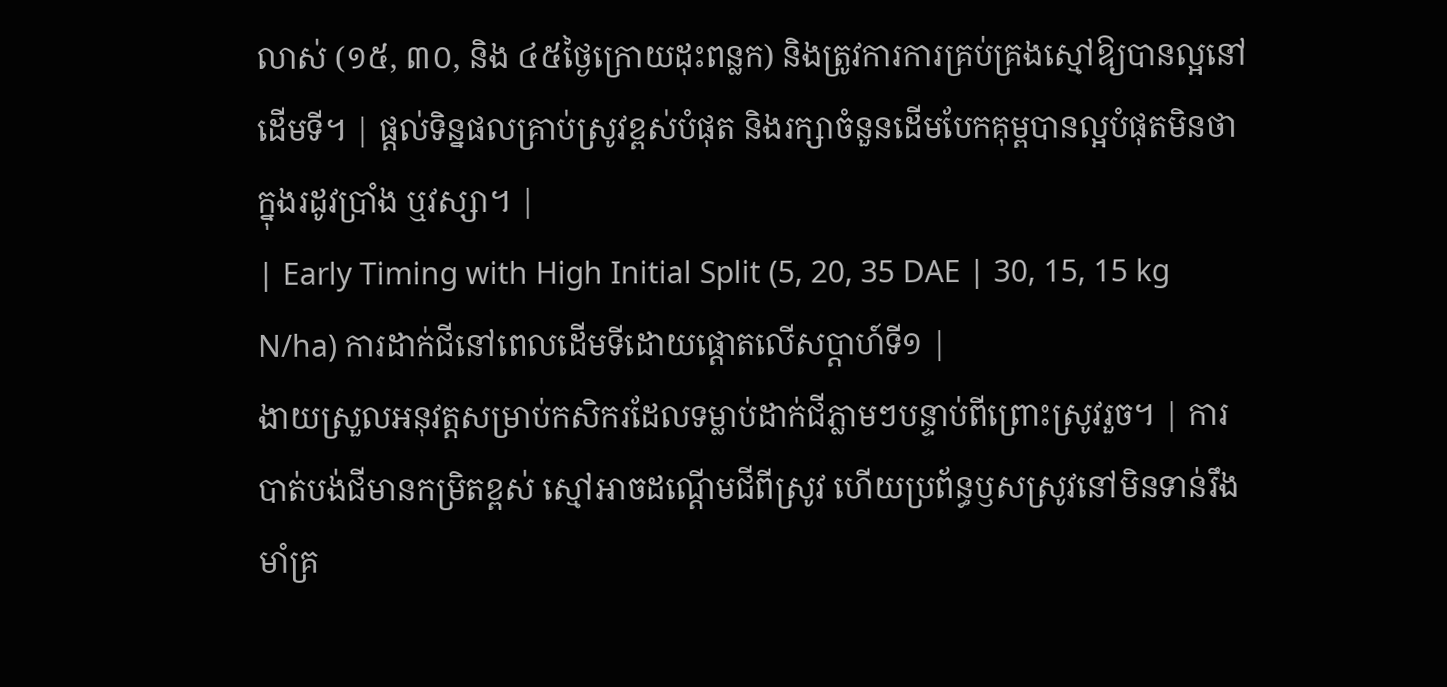លាស់ (១៥, ៣០, និង ៤៥ថ្ងៃក្រោយដុះពន្លក) និងត្រូវការការគ្រប់គ្រងស្មៅឱ្យបានល្អនៅដើមទី។ | ផ្តល់ទិន្នផលគ្រាប់ស្រូវខ្ពស់បំផុត និងរក្សាចំនួនដើមបែកគុម្ពបានល្អបំផុតមិនថាក្នុងរដូវប្រាំង ឬវស្សា។ |
| Early Timing with High Initial Split (5, 20, 35 DAE | 30, 15, 15 kg N/ha) ការដាក់ជីនៅពេលដើមទីដោយផ្តោតលើសប្តាហ៍ទី១ |
ងាយស្រួលអនុវត្តសម្រាប់កសិករដែលទម្លាប់ដាក់ជីភ្លាមៗបន្ទាប់ពីព្រោះស្រូវរួច។ | ការបាត់បង់ជីមានកម្រិតខ្ពស់ ស្មៅអាចដណ្តើមជីពីស្រូវ ហើយប្រព័ន្ធឫសស្រូវនៅមិនទាន់រឹងមាំគ្រ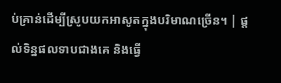ប់គ្រាន់ដើម្បីស្រូបយកអាសូតក្នុងបរិមាណច្រើន។ | ផ្តល់ទិន្នផលទាបជាងគេ និងធ្វើ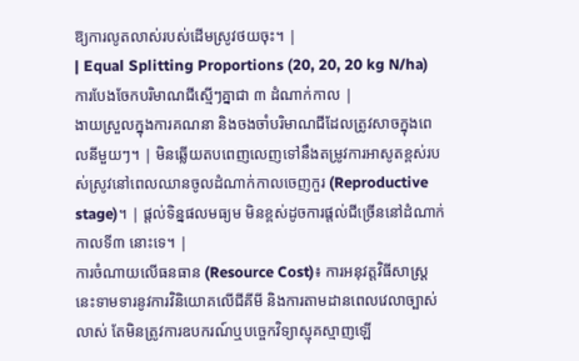ឱ្យការលូតលាស់របស់ដើមស្រូវថយចុះ។ |
| Equal Splitting Proportions (20, 20, 20 kg N/ha) ការបែងចែកបរិមាណជីស្មើៗគ្នាជា ៣ ដំណាក់កាល |
ងាយស្រួលក្នុងការគណនា និងចងចាំបរិមាណជីដែលត្រូវសាចក្នុងពេលនីមួយៗ។ | មិនឆ្លើយតបពេញលេញទៅនឹងតម្រូវការអាសូតខ្ពស់របស់ស្រូវនៅពេលឈានចូលដំណាក់កាលចេញកួរ (Reproductive stage)។ | ផ្តល់ទិន្នផលមធ្យម មិនខ្ពស់ដូចការផ្តល់ជីច្រើននៅដំណាក់កាលទី៣ នោះទេ។ |
ការចំណាយលើធនធាន (Resource Cost)៖ ការអនុវត្តវិធីសាស្ត្រនេះទាមទារនូវការវិនិយោគលើជីគីមី និងការតាមដានពេលវេលាច្បាស់លាស់ តែមិនត្រូវការឧបករណ៍ឬបច្ចេកវិទ្យាស្មុគស្មាញឡើ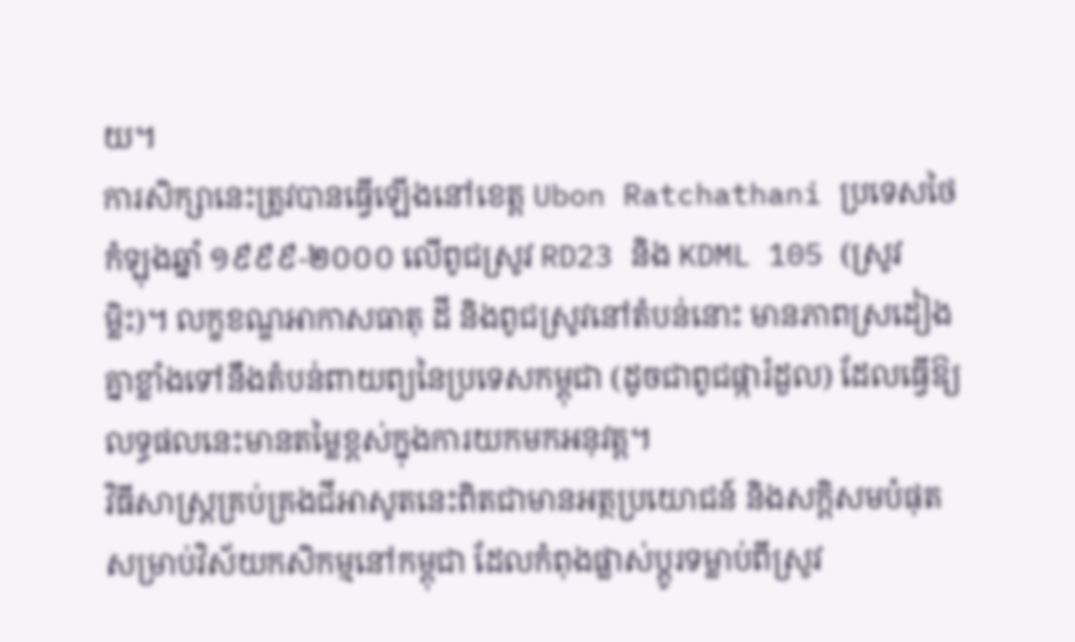យ។
ការសិក្សានេះត្រូវបានធ្វើឡើងនៅខេត្ត Ubon Ratchathani ប្រទេសថៃ កំឡុងឆ្នាំ ១៩៩៩-២០០០ លើពូជស្រូវ RD23 និង KDML 105 (ស្រូវម្លិះ)។ លក្ខខណ្ឌអាកាសធាតុ ដី និងពូជស្រូវនៅតំបន់នោះ មានភាពស្រដៀងគ្នាខ្លាំងទៅនឹងតំបន់ពាយព្យនៃប្រទេសកម្ពុជា (ដូចជាពូជផ្ការំដួល) ដែលធ្វើឱ្យលទ្ធផលនេះមានតម្លៃខ្ពស់ក្នុងការយកមកអនុវត្ត។
វិធីសាស្ត្រគ្រប់គ្រងជីអាសូតនេះពិតជាមានអត្ថប្រយោជន៍ និងសក្តិសមបំផុតសម្រាប់វិស័យកសិកម្មនៅកម្ពុជា ដែលកំពុងផ្លាស់ប្តូរទម្លាប់ពីស្រូវ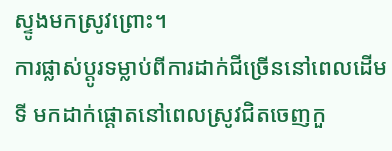ស្ទូងមកស្រូវព្រោះ។
ការផ្លាស់ប្តូរទម្លាប់ពីការដាក់ជីច្រើននៅពេលដើមទី មកដាក់ផ្តោតនៅពេលស្រូវជិតចេញកួ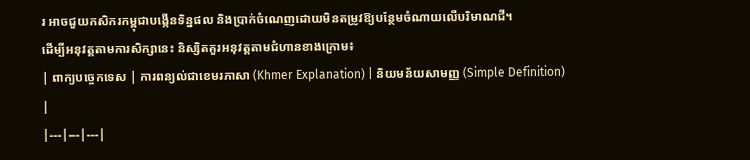រ អាចជួយកសិករកម្ពុជាបង្កើនទិន្នផល និងប្រាក់ចំណេញដោយមិនតម្រូវឱ្យបន្ថែមចំណាយលើបរិមាណជី។
ដើម្បីអនុវត្តតាមការសិក្សានេះ និស្សិតគួរអនុវត្តតាមជំហានខាងក្រោម៖
| ពាក្យបច្ចេកទេស | ការពន្យល់ជាខេមរភាសា (Khmer Explanation) | និយមន័យសាមញ្ញ (Simple Definition) |
|---|---|---|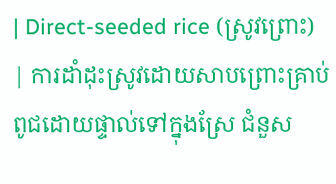| Direct-seeded rice (ស្រូវព្រោះ) | ការដាំដុះស្រូវដោយសាបព្រោះគ្រាប់ពូជដោយផ្ទាល់ទៅក្នុងស្រែ ជំនួស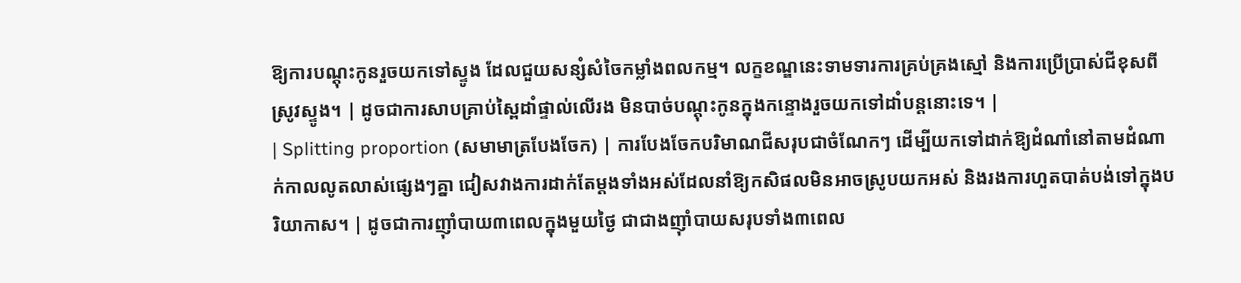ឱ្យការបណ្តុះកូនរួចយកទៅស្ទូង ដែលជួយសន្សំសំចៃកម្លាំងពលកម្ម។ លក្ខខណ្ឌនេះទាមទារការគ្រប់គ្រងស្មៅ និងការប្រើប្រាស់ជីខុសពីស្រូវស្ទូង។ | ដូចជាការសាបគ្រាប់ស្ពៃដាំផ្ទាល់លើរង មិនបាច់បណ្តុះកូនក្នុងកន្ទោងរួចយកទៅដាំបន្តនោះទេ។ |
| Splitting proportion (សមាមាត្របែងចែក) | ការបែងចែកបរិមាណជីសរុបជាចំណែកៗ ដើម្បីយកទៅដាក់ឱ្យដំណាំនៅតាមដំណាក់កាលលូតលាស់ផ្សេងៗគ្នា ជៀសវាងការដាក់តែម្តងទាំងអស់ដែលនាំឱ្យកសិផលមិនអាចស្រូបយកអស់ និងរងការហួតបាត់បង់ទៅក្នុងបរិយាកាស។ | ដូចជាការញ៉ាំបាយ៣ពេលក្នុងមួយថ្ងៃ ជាជាងញ៉ាំបាយសរុបទាំង៣ពេល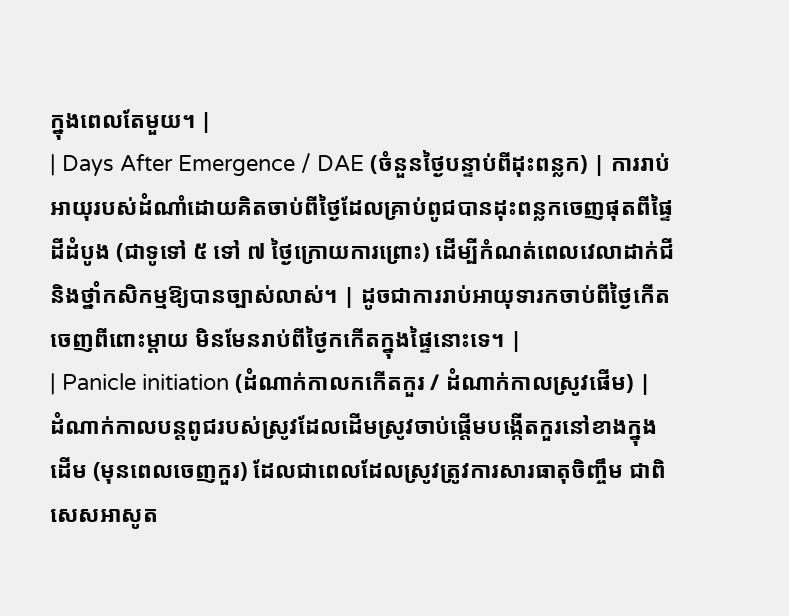ក្នុងពេលតែមួយ។ |
| Days After Emergence / DAE (ចំនួនថ្ងៃបន្ទាប់ពីដុះពន្លក) | ការរាប់អាយុរបស់ដំណាំដោយគិតចាប់ពីថ្ងៃដែលគ្រាប់ពូជបានដុះពន្លកចេញផុតពីផ្ទៃដីដំបូង (ជាទូទៅ ៥ ទៅ ៧ ថ្ងៃក្រោយការព្រោះ) ដើម្បីកំណត់ពេលវេលាដាក់ជី និងថ្នាំកសិកម្មឱ្យបានច្បាស់លាស់។ | ដូចជាការរាប់អាយុទារកចាប់ពីថ្ងៃកើតចេញពីពោះម្តាយ មិនមែនរាប់ពីថ្ងៃកកើតក្នុងផ្ទៃនោះទេ។ |
| Panicle initiation (ដំណាក់កាលកកើតកួរ / ដំណាក់កាលស្រូវផើម) | ដំណាក់កាលបន្តពូជរបស់ស្រូវដែលដើមស្រូវចាប់ផ្តើមបង្កើតកួរនៅខាងក្នុងដើម (មុនពេលចេញកួរ) ដែលជាពេលដែលស្រូវត្រូវការសារធាតុចិញ្ចឹម ជាពិសេសអាសូត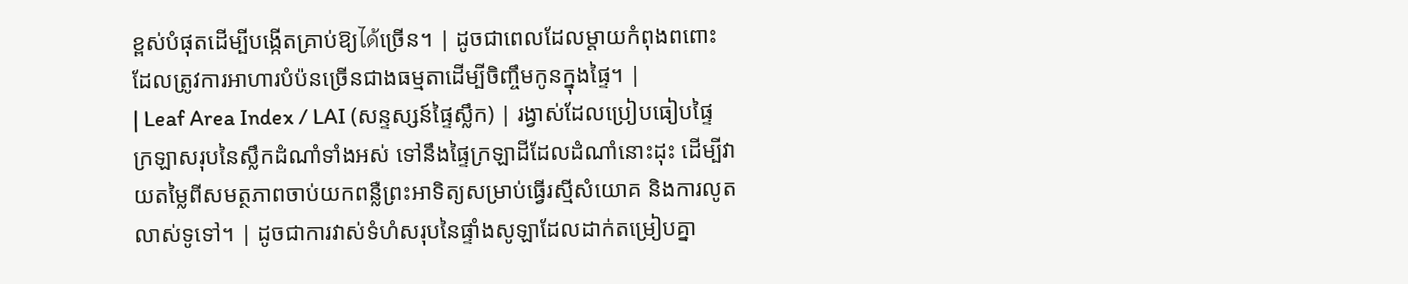ខ្ពស់បំផុតដើម្បីបង្កើតគ្រាប់ឱ្យได้ច្រើន។ | ដូចជាពេលដែលម្តាយកំពុងពពោះ ដែលត្រូវការអាហារបំប៉នច្រើនជាងធម្មតាដើម្បីចិញ្ចឹមកូនក្នុងផ្ទៃ។ |
| Leaf Area Index / LAI (សន្ទស្សន៍ផ្ទៃស្លឹក) | រង្វាស់ដែលប្រៀបធៀបផ្ទៃក្រឡាសរុបនៃស្លឹកដំណាំទាំងអស់ ទៅនឹងផ្ទៃក្រឡាដីដែលដំណាំនោះដុះ ដើម្បីវាយតម្លៃពីសមត្ថភាពចាប់យកពន្លឺព្រះអាទិត្យសម្រាប់ធ្វើរស្មីសំយោគ និងការលូតលាស់ទូទៅ។ | ដូចជាការវាស់ទំហំសរុបនៃផ្ទាំងសូឡាដែលដាក់តម្រៀបគ្នា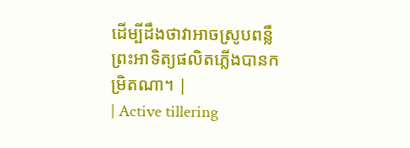ដើម្បីដឹងថាវាអាចស្រូបពន្លឺព្រះអាទិត្យផលិតភ្លើងបានកម្រិតណា។ |
| Active tillering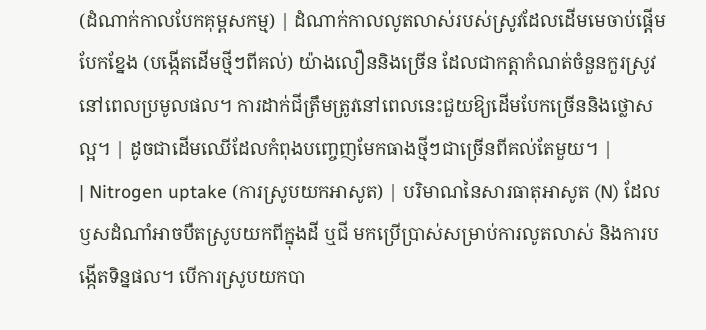(ដំណាក់កាលបែកគុម្ពសកម្ម) | ដំណាក់កាលលូតលាស់របស់ស្រូវដែលដើមមេចាប់ផ្តើមបែកខ្នែង (បង្កើតដើមថ្មីៗពីគល់) យ៉ាងលឿននិងច្រើន ដែលជាកត្តាកំណត់ចំនួនកួរស្រូវនៅពេលប្រមូលផល។ ការដាក់ជីត្រឹមត្រូវនៅពេលនេះជួយឱ្យដើមបែកច្រើននិងថ្លោសល្អ។ | ដូចជាដើមឈើដែលកំពុងបញ្ចេញមែកធាងថ្មីៗជាច្រើនពីគល់តែមួយ។ |
| Nitrogen uptake (ការស្រូបយកអាសូត) | បរិមាណនៃសារធាតុអាសូត (N) ដែលឫសដំណាំអាចបឺតស្រូបយកពីក្នុងដី ឬជី មកប្រើប្រាស់សម្រាប់ការលូតលាស់ និងការបង្កើតទិន្នផល។ បើការស្រូបយកបា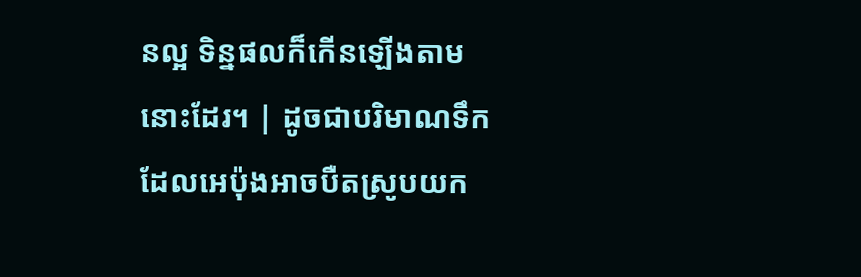នល្អ ទិន្នផលក៏កើនឡើងតាមនោះដែរ។ | ដូចជាបរិមាណទឹកដែលអេប៉ុងអាចបឺតស្រូបយក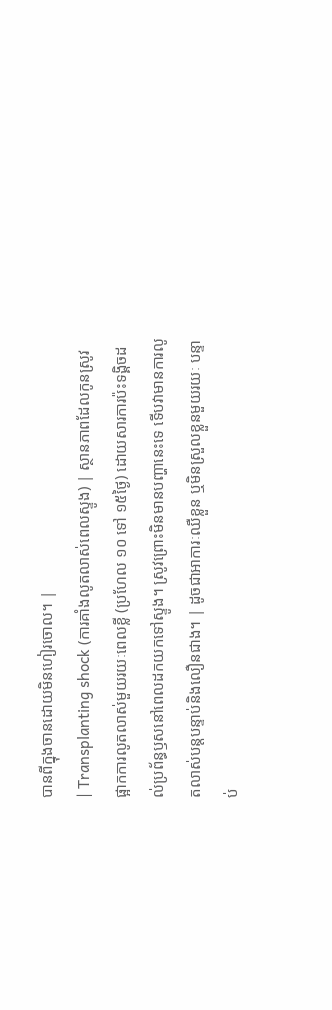បានពីក្នុងចានដោយមិនហៀរចោល។ |
| Transplanting shock (ការគាំងលូតលាស់ពេលស្ទូង) | ស្ថានភាពដែលកូនស្រូវផ្អាកការលូតលាស់មួយរយៈពេលខ្លី (ប្រហែល ១០ ទៅ ១៥ថ្ងៃ) ដោយសារការប៉ះទង្គិចដល់ប្រព័ន្ធឫសនៅពេលដកយកទៅស្ទូង។ ស្រូវព្រោះមិនមានបញ្ហានេះទេ ទើបវាមានការលូតលាស់បន្តបន្ទាប់និងលឿនជាង។ | ដូចជាអាការៈឈឺខ្លួន ឬមិនស្រួលខ្លួនមួយរយៈ បន្ទាប់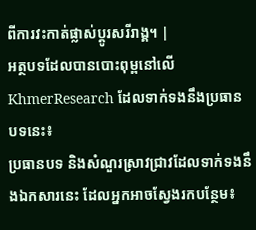ពីការវះកាត់ផ្លាស់ប្តូរសរីរាង្គ។ |
អត្ថបទដែលបានបោះពុម្ពនៅលើ KhmerResearch ដែលទាក់ទងនឹងប្រធានបទនេះ៖
ប្រធានបទ និងសំណួរស្រាវជ្រាវដែលទាក់ទងនឹងឯកសារនេះ ដែលអ្នកអាចស្វែងរកបន្ថែម៖